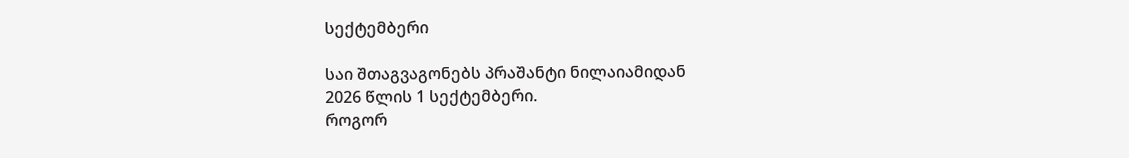სექტემბერი

საი შთაგვაგონებს პრაშანტი ნილაიამიდან
2026 წლის 1 სექტემბერი.
როგორ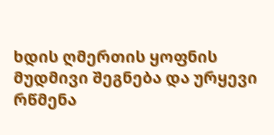ხდის ღმერთის ყოფნის მუდმივი შეგნება და ურყევი რწმენა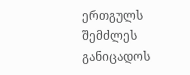ერთგულს შემძლეს განიცადოს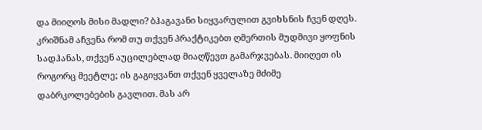და მიიღოს მისი მადლი? ბჰაგავანი სიყვარულით გვიხსნის ჩვენ დღეს.
კრიშნამ აჩვენა რომ თუ თქვენ პრაქტიკებთ ღმერთის მუდმივი ყოფნის სადჰანას, თქვენ აუცილებლად მიაღწევთ გამარჯვებას. მიიღეთ ის როგორც მეეტლე; ის გაგიყვანთ თქვენ ყველაზე მძიმე დაბრკოლებების გავლით. მას არ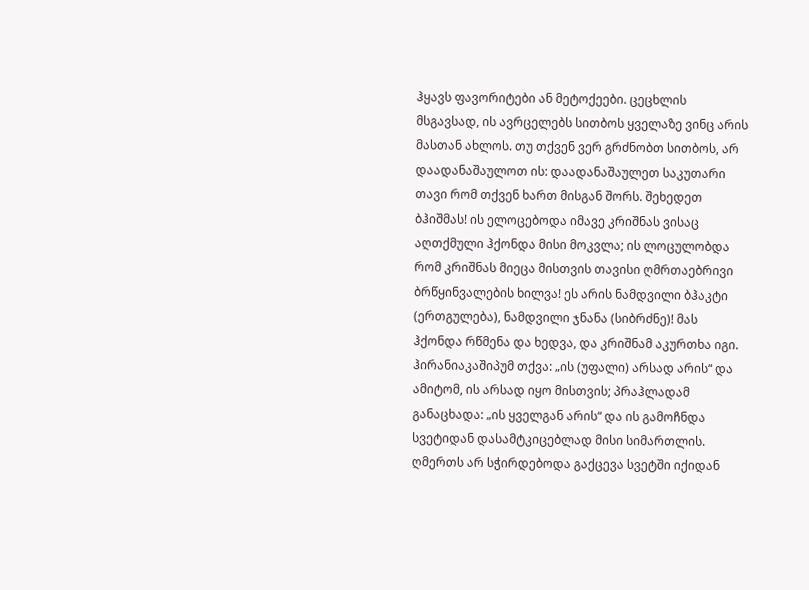ჰყავს ფავორიტები ან მეტოქეები. ცეცხლის მსგავსად, ის ავრცელებს სითბოს ყველაზე ვინც არის მასთან ახლოს. თუ თქვენ ვერ გრძნობთ სითბოს, არ დაადანაშაულოთ ის: დაადანაშაულეთ საკუთარი თავი რომ თქვენ ხართ მისგან შორს. შეხედეთ ბჰიშმას! ის ელოცებოდა იმავე კრიშნას ვისაც აღთქმული ჰქონდა მისი მოკვლა; ის ლოცულობდა რომ კრიშნას მიეცა მისთვის თავისი ღმრთაებრივი ბრწყინვალების ხილვა! ეს არის ნამდვილი ბჰაკტი (ერთგულება), ნამდვილი ჯნანა (სიბრძნე)! მას ჰქონდა რწმენა და ხედვა, და კრიშნამ აკურთხა იგი. ჰირანიაკაშიპუმ თქვა: „ის (უფალი) არსად არის“ და ამიტომ, ის არსად იყო მისთვის; პრაჰლადამ განაცხადა: „ის ყველგან არის“ და ის გამოჩნდა სვეტიდან დასამტკიცებლად მისი სიმართლის. ღმერთს არ სჭირდებოდა გაქცევა სვეტში იქიდან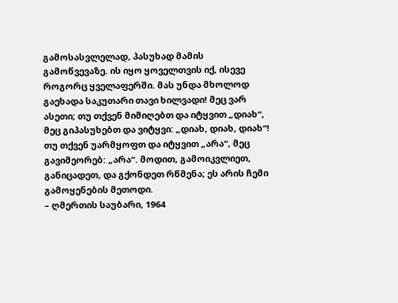გამოსასვლელად, პასუხად მამის გამოწვევაზე. ის იყო ყოველთვის იქ, ისევე როგორც ყველაფერში. მას უნდა მხოლოდ გაეხადა საკუთარი თავი ხილვადი! მეც ვარ ასეთი; თუ თქვენ მიმიღებთ და იტყვით „დიახ“, მეც გიპასუხებთ და ვიტყვი: „დიახ, დიახ, დიახ“! თუ თქვენ უარმყოფთ და იტყვით „არა“, მეც გავიმეორებ: „არა“. მოდით, გამოიკვლიეთ, განიცადეთ, და გქონდეთ რწმენა; ეს არის ჩემი გამოყენების მეთოდი.
– ღმერთის საუბარი, 1964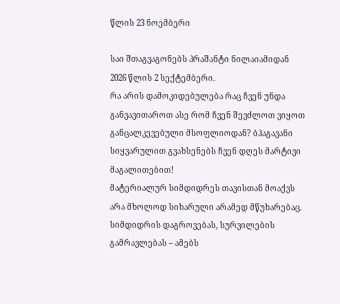წლის 23 ნოემბერი

საი შთაგვაგონებს პრაშანტი ნილაიამიდან
2026 წლის 2 სექტემბერი.
რა არის დამოკიდებულება რაც ჩვენ უნდა განვავითაროთ ასე რომ ჩვენ შევძლოთ ვიყოთ განცალკევებული მსოფლიოდან? ბჰაგავანი სიყვარულით გვახსენებს ჩვენ დღეს მარტივი მაგალითებით!
მატერიალურ სიმდიდრეს თავისთან მოაქვს არა მხოლოდ სიხარული არამედ მწუხარებაც. სიმდიდრის დაგროვებას, სურვილების გამრავლებას – ამებს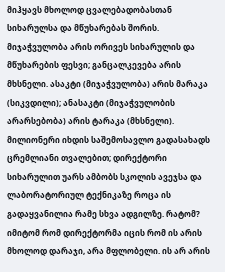მიჰყავს მხოლოდ ცვალებადობასთან სიხარულსა და მწუხარებას შორის. მიჯაჭვულობა არის ორივეს სიხარულის და მწუხარების ფესვი; განცალკევება არის მხსნელი. ასაკტი (მიჯაჭვულობა) არის მარაკა (სიკვდილი); ანასაკტი (მიჯაჭვულობის არარსებობა) არის ტარაკა (მხსნელი). მილიონერი იხდის საშემოსავლო გადასახადს ცრემლიანი თვალებით; დირექტორი სიხარულით უარს ამბობს სკოლის ავეჯსა და ლაბორატორიულ ტექნიკაზე როცა ის გადაყვანილია რამე სხვა ადგილზე. რატომ? იმიტომ რომ დირექტორმა იცის რომ ის არის მხოლოდ დარაჯი, არა მფლობელი. ის არ არის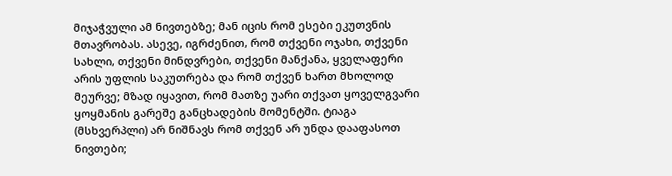მიჯაჭვული ამ ნივთებზე; მან იცის რომ ესები ეკუთვნის მთავრობას. ასევე, იგრძენით, რომ თქვენი ოჯახი, თქვენი სახლი, თქვენი მინდვრები, თქვენი მანქანა, ყველაფერი არის უფლის საკუთრება და რომ თქვენ ხართ მხოლოდ მეურვე; მზად იყავით, რომ მათზე უარი თქვათ ყოველგვარი ყოყმანის გარეშე განცხადების მომენტში. ტიაგა (მსხვერპლი) არ ნიშნავს რომ თქვენ არ უნდა დააფასოთ ნივთები;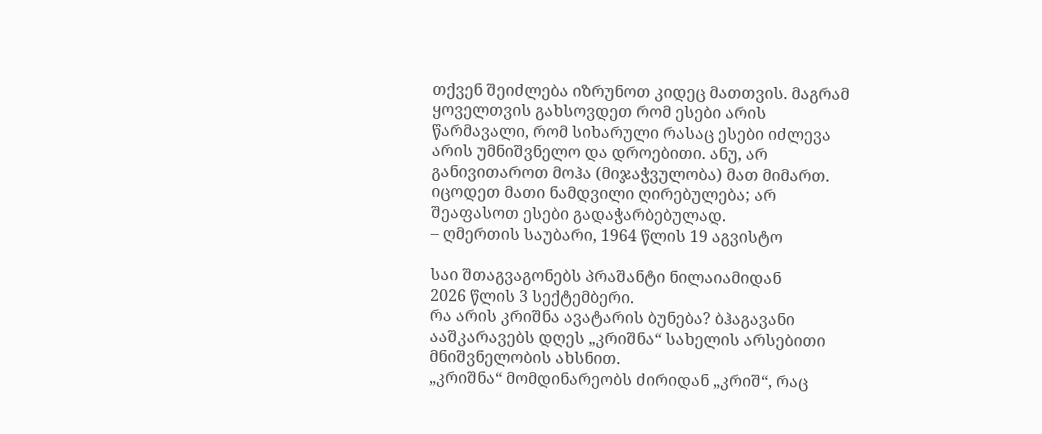თქვენ შეიძლება იზრუნოთ კიდეც მათთვის. მაგრამ ყოველთვის გახსოვდეთ რომ ესები არის წარმავალი, რომ სიხარული რასაც ესები იძლევა არის უმნიშვნელო და დროებითი. ანუ, არ განივითაროთ მოჰა (მიჯაჭვულობა) მათ მიმართ. იცოდეთ მათი ნამდვილი ღირებულება; არ შეაფასოთ ესები გადაჭარბებულად.
– ღმერთის საუბარი, 1964 წლის 19 აგვისტო

საი შთაგვაგონებს პრაშანტი ნილაიამიდან
2026 წლის 3 სექტემბერი.
რა არის კრიშნა ავატარის ბუნება? ბჰაგავანი ააშკარავებს დღეს „კრიშნა“ სახელის არსებითი მნიშვნელობის ახსნით.
„კრიშნა“ მომდინარეობს ძირიდან „კრიშ“, რაც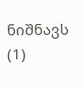ნიშნავს (1)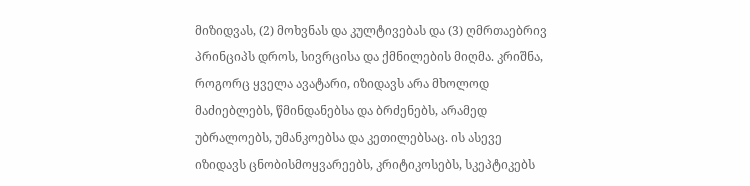მიზიდვას, (2) მოხვნას და კულტივებას და (3) ღმრთაებრივ პრინციპს დროს, სივრცისა და ქმნილების მიღმა. კრიშნა, როგორც ყველა ავატარი, იზიდავს არა მხოლოდ მაძიებლებს, წმინდანებსა და ბრძენებს, არამედ უბრალოებს, უმანკოებსა და კეთილებსაც. ის ასევე იზიდავს ცნობისმოყვარეებს, კრიტიკოსებს, სკეპტიკებს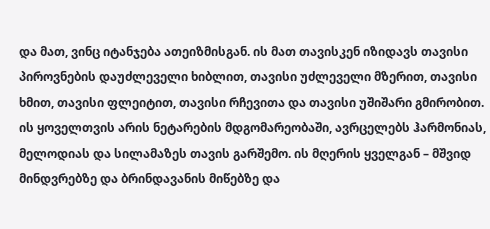და მათ, ვინც იტანჯება ათეიზმისგან. ის მათ თავისკენ იზიდავს თავისი პიროვნების დაუძლეველი ხიბლით, თავისი უძლეველი მზერით, თავისი ხმით, თავისი ფლეიტით, თავისი რჩევითა და თავისი უშიშარი გმირობით. ის ყოველთვის არის ნეტარების მდგომარეობაში, ავრცელებს ჰარმონიას, მელოდიას და სილამაზეს თავის გარშემო. ის მღერის ყველგან – მშვიდ მინდვრებზე და ბრინდავანის მიწებზე და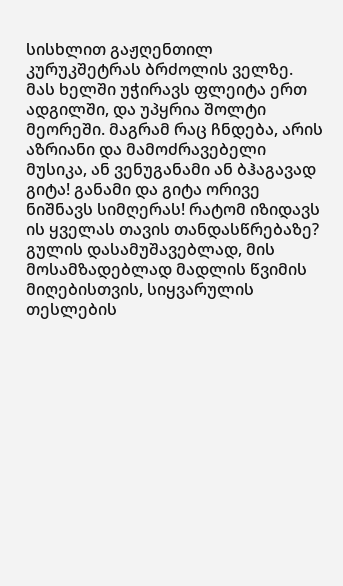სისხლით გაჟღენთილ კურუკშეტრას ბრძოლის ველზე. მას ხელში უჭირავს ფლეიტა ერთ ადგილში, და უპყრია შოლტი მეორეში. მაგრამ რაც ჩნდება, არის აზრიანი და მამოძრავებელი მუსიკა, ან ვენუგანამი ან ბჰაგავად გიტა! განამი და გიტა ორივე ნიშნავს სიმღერას! რატომ იზიდავს ის ყველას თავის თანდასწრებაზე? გულის დასამუშავებლად, მის მოსამზადებლად მადლის წვიმის მიღებისთვის, სიყვარულის თესლების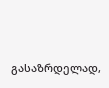გასაზრდელად,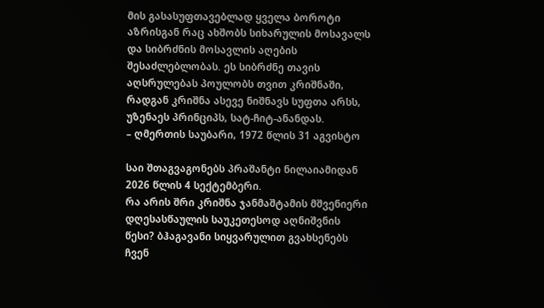მის გასასუფთავებლად ყველა ბოროტი აზრისგან რაც ახშობს სიხარულის მოსავალს და სიბრძნის მოსავლის აღების შესაძლებლობას. ეს სიბრძნე თავის აღსრულებას პოულობს თვით კრიშნაში, რადგან კრიშნა ასევე ნიშნავს სუფთა არსს, უზენაეს პრინციპს, სატ-ჩიტ-ანანდას.
– ღმერთის საუბარი, 1972 წლის 31 აგვისტო

საი შთაგვაგონებს პრაშანტი ნილაიამიდან
2026 წლის 4 სექტემბერი.
რა არის შრი კრიშნა ჯანმაშტამის მშვენიერი დღესასწაულის საუკეთესოდ აღნიშვნის წესი? ბჰაგავანი სიყვარულით გვახსენებს ჩვენ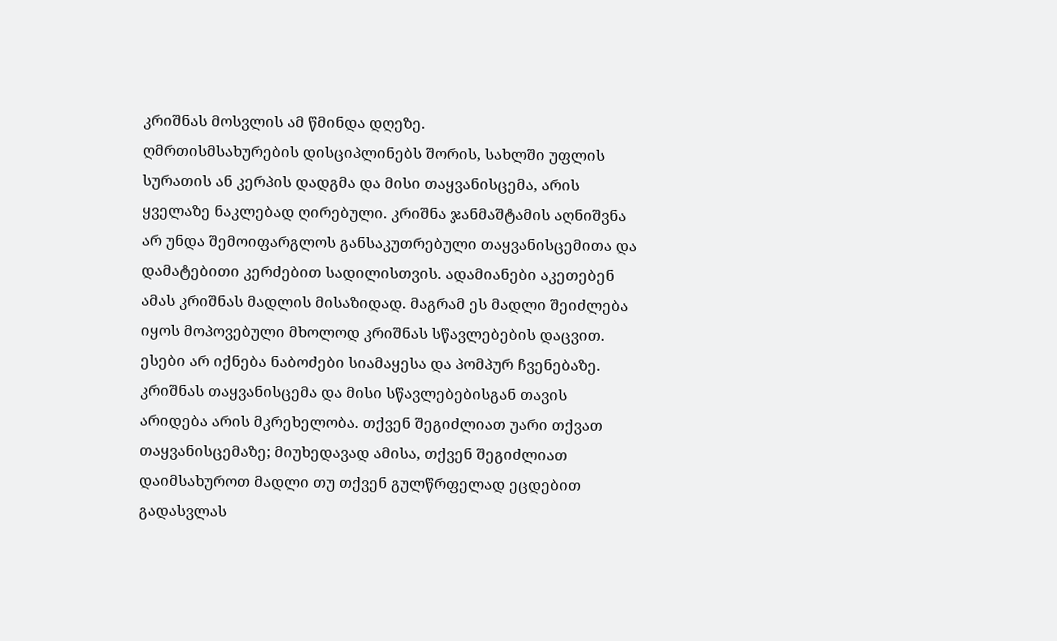კრიშნას მოსვლის ამ წმინდა დღეზე.
ღმრთისმსახურების დისციპლინებს შორის, სახლში უფლის სურათის ან კერპის დადგმა და მისი თაყვანისცემა, არის ყველაზე ნაკლებად ღირებული. კრიშნა ჯანმაშტამის აღნიშვნა არ უნდა შემოიფარგლოს განსაკუთრებული თაყვანისცემითა და დამატებითი კერძებით სადილისთვის. ადამიანები აკეთებენ ამას კრიშნას მადლის მისაზიდად. მაგრამ ეს მადლი შეიძლება იყოს მოპოვებული მხოლოდ კრიშნას სწავლებების დაცვით. ესები არ იქნება ნაბოძები სიამაყესა და პომპურ ჩვენებაზე. კრიშნას თაყვანისცემა და მისი სწავლებებისგან თავის არიდება არის მკრეხელობა. თქვენ შეგიძლიათ უარი თქვათ თაყვანისცემაზე; მიუხედავად ამისა, თქვენ შეგიძლიათ დაიმსახუროთ მადლი თუ თქვენ გულწრფელად ეცდებით გადასვლას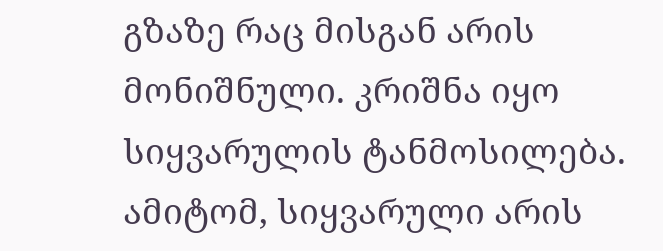გზაზე რაც მისგან არის მონიშნული. კრიშნა იყო სიყვარულის ტანმოსილება. ამიტომ, სიყვარული არის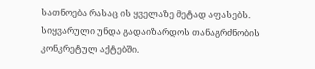სათნოება რასაც ის ყველაზე მეტად აფასებს. სიყვარული უნდა გადაიზარდოს თანაგრძნობის კონკრეტულ აქტებში.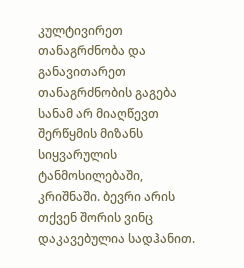კულტივირეთ თანაგრძნობა და განავითარეთ თანაგრძნობის გაგება სანამ არ მიაღწევთ შერწყმის მიზანს სიყვარულის ტანმოსილებაში, კრიშნაში. ბევრი არის თქვენ შორის ვინც დაკავებულია სადჰანით.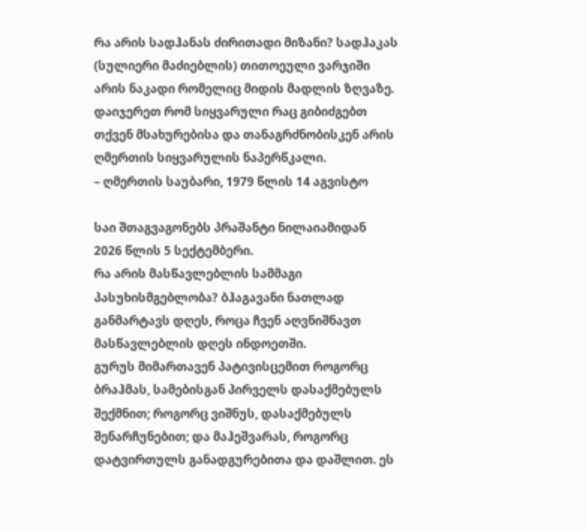რა არის სადჰანას ძირითადი მიზანი? სადჰაკას (სულიერი მაძიებლის) თითოეული ვარჯიში არის ნაკადი რომელიც მიდის მადლის ზღვაზე. დაიჯერეთ რომ სიყვარული რაც გიბიძგებთ თქვენ მსახურებისა და თანაგრძნობისკენ არის ღმერთის სიყვარულის ნაპერწკალი.
– ღმერთის საუბარი, 1979 წლის 14 აგვისტო

საი შთაგვაგონებს პრაშანტი ნილაიამიდან
2026 წლის 5 სექტემბერი.
რა არის მასწავლებლის სამმაგი პასუხისმგებლობა? ბჰაგავანი ნათლად განმარტავს დღეს, როცა ჩვენ აღვნიშნავთ მასწავლებლის დღეს ინდოეთში.
გურუს მიმართავენ პატივისცემით როგორც ბრაჰმას, სამებისგან პირველს დასაქმებულს შექმნით; როგორც ვიშნუს, დასაქმებულს შენარჩუნებით; და მაჰეშვარას, როგორც დატვირთულს განადგურებითა და დაშლით. ეს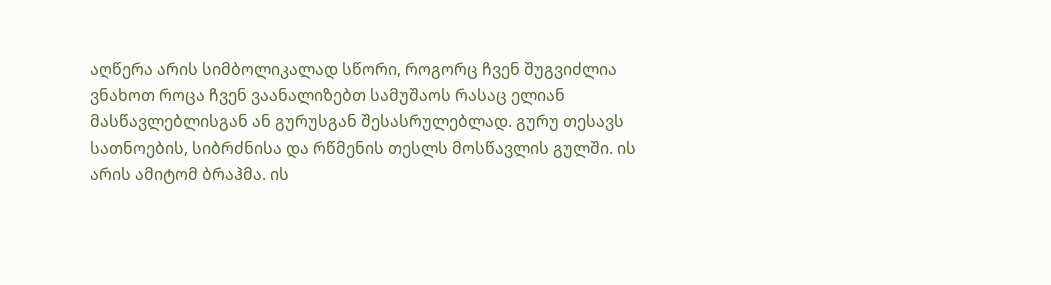აღწერა არის სიმბოლიკალად სწორი, როგორც ჩვენ შუგვიძლია ვნახოთ როცა ჩვენ ვაანალიზებთ სამუშაოს რასაც ელიან მასწავლებლისგან ან გურუსგან შესასრულებლად. გურუ თესავს სათნოების, სიბრძნისა და რწმენის თესლს მოსწავლის გულში. ის არის ამიტომ ბრაჰმა. ის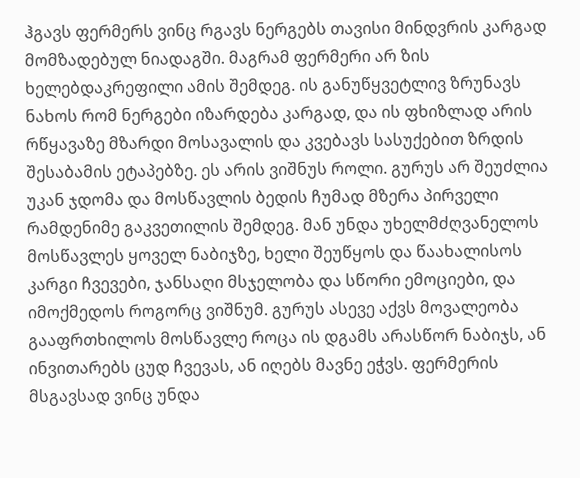ჰგავს ფერმერს ვინც რგავს ნერგებს თავისი მინდვრის კარგად მომზადებულ ნიადაგში. მაგრამ ფერმერი არ ზის ხელებდაკრეფილი ამის შემდეგ. ის განუწყვეტლივ ზრუნავს ნახოს რომ ნერგები იზარდება კარგად, და ის ფხიზლად არის რწყავაზე მზარდი მოსავალის და კვებავს სასუქებით ზრდის შესაბამის ეტაპებზე. ეს არის ვიშნუს როლი. გურუს არ შეუძლია უკან ჯდომა და მოსწავლის ბედის ჩუმად მზერა პირველი რამდენიმე გაკვეთილის შემდეგ. მან უნდა უხელმძღვანელოს მოსწავლეს ყოველ ნაბიჯზე, ხელი შეუწყოს და წაახალისოს კარგი ჩვევები, ჯანსაღი მსჯელობა და სწორი ემოციები, და იმოქმედოს როგორც ვიშნუმ. გურუს ასევე აქვს მოვალეობა გააფრთხილოს მოსწავლე როცა ის დგამს არასწორ ნაბიჯს, ან ინვითარებს ცუდ ჩვევას, ან იღებს მავნე ეჭვს. ფერმერის მსგავსად ვინც უნდა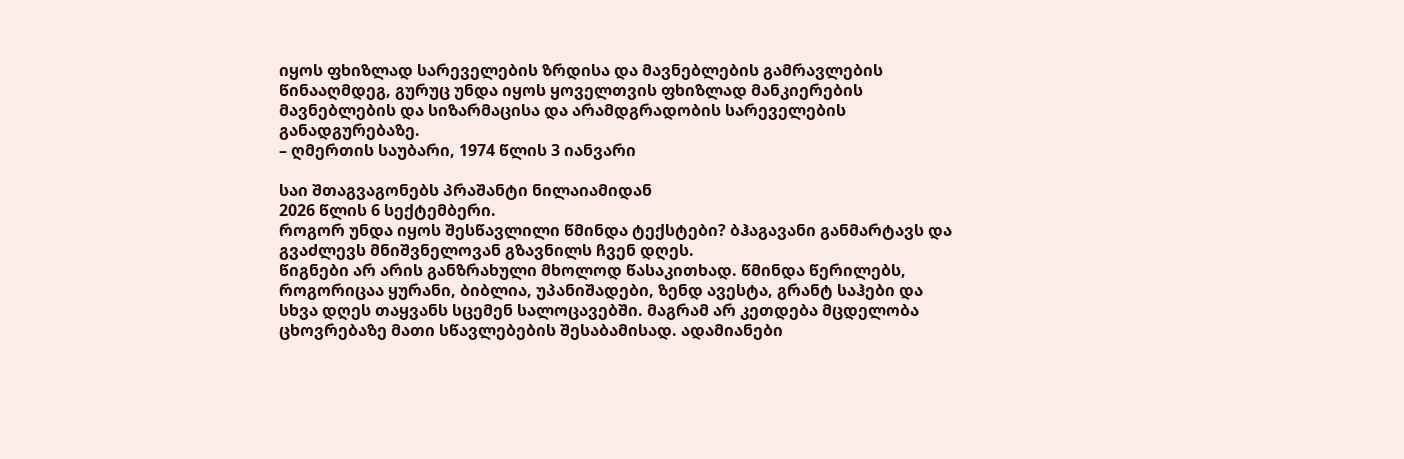იყოს ფხიზლად სარეველების ზრდისა და მავნებლების გამრავლების წინააღმდეგ, გურუც უნდა იყოს ყოველთვის ფხიზლად მანკიერების მავნებლების და სიზარმაცისა და არამდგრადობის სარეველების განადგურებაზე.
– ღმერთის საუბარი, 1974 წლის 3 იანვარი

საი შთაგვაგონებს პრაშანტი ნილაიამიდან
2026 წლის 6 სექტემბერი.
როგორ უნდა იყოს შესწავლილი წმინდა ტექსტები? ბჰაგავანი განმარტავს და გვაძლევს მნიშვნელოვან გზავნილს ჩვენ დღეს.
წიგნები არ არის განზრახული მხოლოდ წასაკითხად. წმინდა წერილებს, როგორიცაა ყურანი, ბიბლია, უპანიშადები, ზენდ ავესტა, გრანტ საჰები და სხვა დღეს თაყვანს სცემენ სალოცავებში. მაგრამ არ კეთდება მცდელობა ცხოვრებაზე მათი სწავლებების შესაბამისად. ადამიანები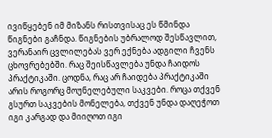ივიწყებენ იმ მიზანს რისთვისაც ეს წმინდა წიგნები გაჩნდა. წიგნების უბრალოდ შესწავლით, ვერანაირ ცვლილებას ვერ ექნება ადგილი ჩვენს ცხოვრებებში. რაც შეისწავლება უნდა ჩაიდოს პრაქტიკაში. ცოდნა, რაც არ ჩაიდება პრაქტიკაში არის როგორც მოუნელებული საკვები. როცა თქვენ გსურთ საკვების მონელება, თქვენ უნდა დაღეჭოთ იგი კარგად და მიიღოთ იგი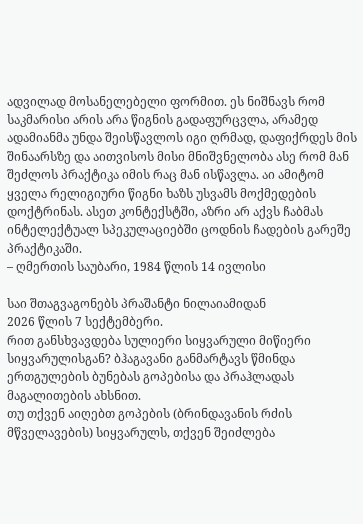ადვილად მოსანელებელი ფორმით. ეს ნიშნავს რომ საკმარისი არის არა წიგნის გადაფურცვლა, არამედ ადამიანმა უნდა შეისწავლოს იგი ღრმად, დაფიქრდეს მის შინაარსზე და აითვისოს მისი მნიშვნელობა ასე რომ მან შეძლოს პრაქტიკა იმის რაც მან ისწავლა. აი ამიტომ ყველა რელიგიური წიგნი ხაზს უსვამს მოქმედების დოქტრინას. ასეთ კონტექსტში, აზრი არ აქვს ჩაბმას ინტელექტუალ სპეკულაციებში ცოდნის ჩადების გარეშე პრაქტიკაში.
– ღმერთის საუბარი, 1984 წლის 14 ივლისი

საი შთაგვაგონებს პრაშანტი ნილაიამიდან
2026 წლის 7 სექტემბერი.
რით განსხვავდება სულიერი სიყვარული მიწიერი სიყვარულისგან? ბჰაგავანი განმარტავს წმინდა ერთგულების ბუნებას გოპებისა და პრაჰლადას მაგალითების ახსნით.
თუ თქვენ აიღებთ გოპების (ბრინდავანის რძის მწველავების) სიყვარულს, თქვენ შეიძლება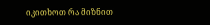იკითხოთ რა მიზნით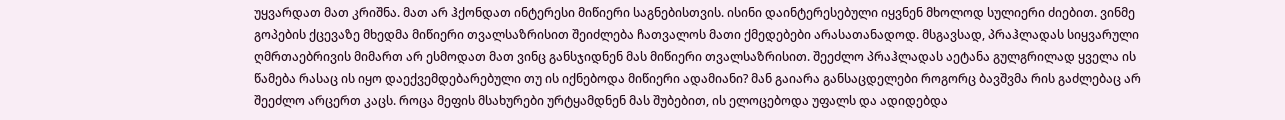უყვარდათ მათ კრიშნა. მათ არ ჰქონდათ ინტერესი მიწიერი საგნებისთვის. ისინი დაინტერესებული იყვნენ მხოლოდ სულიერი ძიებით. ვინმე გოპების ქცევაზე მხედმა მიწიერი თვალსაზრისით შეიძლება ჩათვალოს მათი ქმედებები არასათანადოდ. მსგავსად, პრაჰლადას სიყვარული ღმრთაებრივის მიმართ არ ესმოდათ მათ ვინც განსჯიდნენ მას მიწიერი თვალსაზრისით. შეეძლო პრაჰლადას აეტანა გულგრილად ყველა ის წამება რასაც ის იყო დაექვემდებარებული თუ ის იქნებოდა მიწიერი ადამიანი? მან გაიარა განსაცდელები როგორც ბავშვმა რის გაძლებაც არ შეეძლო არცერთ კაცს. როცა მეფის მსახურები ურტყამდნენ მას შუბებით, ის ელოცებოდა უფალს და ადიდებდა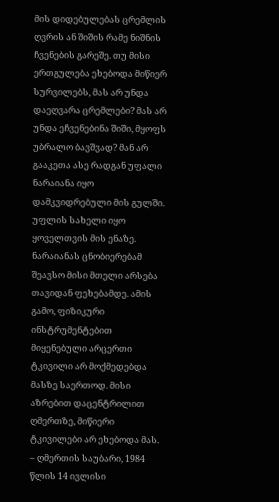მის დიდებულებას ცრემლის ღვრის ან შიშის რამე ნიშნის ჩვენების გარეშე. თუ მისი ერთგულება ეხებოდა მიწიერ სურვილებს, მას არ უნდა დაეღვარა ცრემლები? მას არ უნდა ეჩვენებინა შიში, მყოფს უბრალო ბავშვად? მან არ გააკეთა ასე რადგან უფალი ნარაიანა იყო დამკვიდრებული მის გულში. უფლის სახელი იყო ყოველთვის მის ენაზე. ნარაიანას ცნობიერებამ შეავსო მისი მთელი არსება თავიდან ფეხებამდე. ამის გამო, ფიზიკური ინსტრუმენტებით მიყენებული არცერთი ტკივილი არ მოქმედებდა მასზე საერთოდ. მისი აზრებით დაცენტრილით ღმერთზე, მიწიერი ტკივილები არ ეხებოდა მას.
– ღმერთის საუბარი, 1984 წლის 14 ივლისი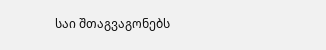საი შთაგვაგონებს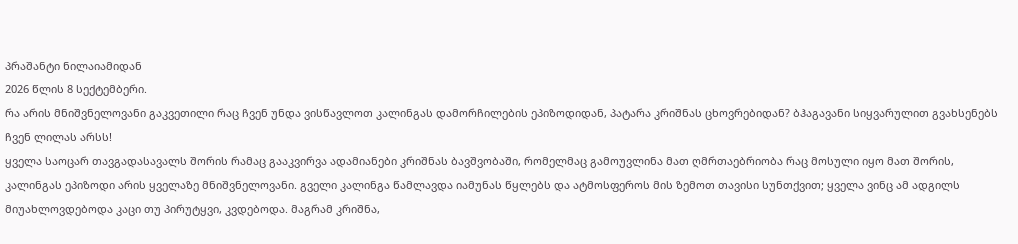პრაშანტი ნილაიამიდან
2026 წლის 8 სექტემბერი.
რა არის მნიშვნელოვანი გაკვეთილი რაც ჩვენ უნდა ვისწავლოთ კალინგას დამორჩილების ეპიზოდიდან, პატარა კრიშნას ცხოვრებიდან? ბჰაგავანი სიყვარულით გვახსენებს ჩვენ ლილას არსს!
ყველა საოცარ თავგადასავალს შორის რამაც გააკვირვა ადამიანები კრიშნას ბავშვობაში, რომელმაც გამოუვლინა მათ ღმრთაებრიობა რაც მოსული იყო მათ შორის, კალინგას ეპიზოდი არის ყველაზე მნიშვნელოვანი. გველი კალინგა წამლავდა იამუნას წყლებს და ატმოსფეროს მის ზემოთ თავისი სუნთქვით; ყველა ვინც ამ ადგილს მიუახლოვდებოდა კაცი თუ პირუტყვი, კვდებოდა. მაგრამ კრიშნა,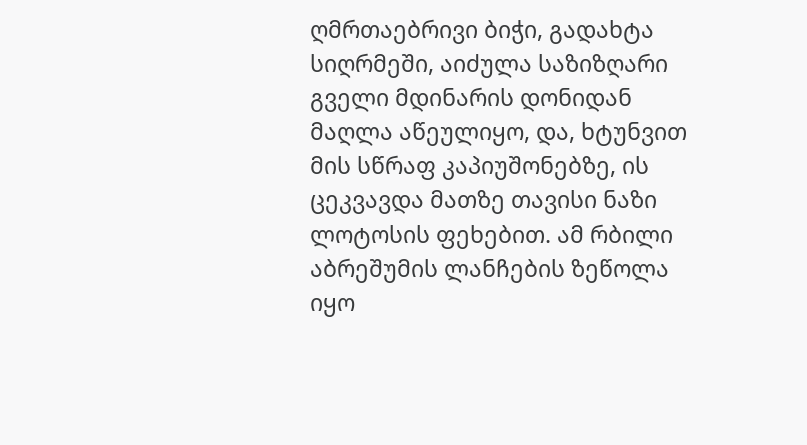ღმრთაებრივი ბიჭი, გადახტა სიღრმეში, აიძულა საზიზღარი გველი მდინარის დონიდან მაღლა აწეულიყო, და, ხტუნვით მის სწრაფ კაპიუშონებზე, ის ცეკვავდა მათზე თავისი ნაზი ლოტოსის ფეხებით. ამ რბილი აბრეშუმის ლანჩების ზეწოლა იყო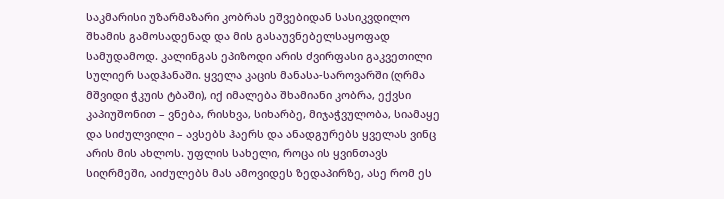საკმარისი უზარმაზარი კობრას ეშვებიდან სასიკვდილო შხამის გამოსადენად და მის გასაუვნებელსაყოფად სამუდამოდ. კალინგას ეპიზოდი არის ძვირფასი გაკვეთილი სულიერ სადჰანაში. ყველა კაცის მანასა-საროვარში (ღრმა მშვიდი ჭკუის ტბაში), იქ იმალება შხამიანი კობრა, ექვსი კაპიუშონით – ვნება, რისხვა, სიხარბე, მიჯაჭვულობა, სიამაყე და სიძულვილი – ავსებს ჰაერს და ანადგურებს ყველას ვინც არის მის ახლოს. უფლის სახელი, როცა ის ყვინთავს სიღრმეში, აიძულებს მას ამოვიდეს ზედაპირზე, ასე რომ ეს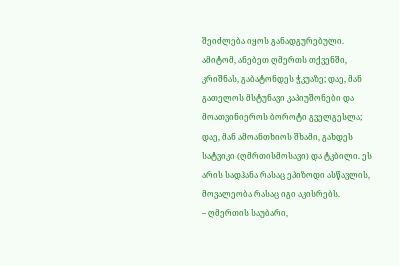შეიძლება იყოს განადგურებული. ამიტომ, ანებეთ ღმერთს თქვენში, კრიშნას, გაბატონდეს ჭკუაზე; დაე, მან გათელოს მსტუნავი კაპიუშონები და მოათვინიეროს ბოროტი გველგესლა; დაე, მან ამოანთხიოს შხამი, გახდეს სატვიკი (ღმრთისმოსავი) და ტკბილი. ეს არის სადჰანა რასაც ეპიზოდი ასწავლის, მოვალეობა რასაც იგი აკისრებს.
– ღმერთის საუბარი,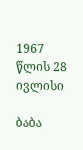1967 წლის 28 ივლისი

ბაბა